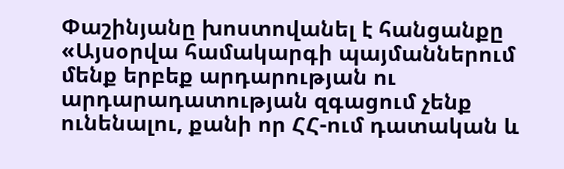Փաշինյանը խոստովանել է հանցանքը
«Այսօրվա համակարգի պայմաններում մենք երբեք արդարության ու արդարադատության զգացում չենք ունենալու, քանի որ ՀՀ-ում դատական և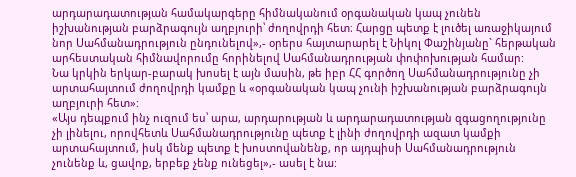արդարադատության համակարգերը հիմնականում օրգանական կապ չունեն իշխանության բարձրագույն աղբյուրի՝ ժողովրդի հետ։ Հարցը պետք է լուծել առաջիկայում նոր Սահմանադրություն ընդունելով»,- օրերս հայտարարել է Նիկոլ Փաշինյանը` հերթական արհեստական հիմնավորումը հորինելով Սահմանադրության փոփոխության համար:
Նա կրկին երկար-բարակ խոսել է այն մասին, թե իբր ՀՀ գործող Սահմանադրությունը չի արտահայտում ժողովրդի կամքը և «օրգանական կապ չունի իշխանության բարձրագույն աղբյուրի հետ»:
«Այս դեպքում ինչ ուզում ես՝ արա, արդարության և արդարադատության զգացողությունը չի լինելու, որովհետև Սահմանադրությունը պետք է լինի ժողովրդի ազատ կամքի արտահայտում, իսկ մենք պետք է խոստովանենք, որ այդպիսի Սահմանադրություն չունենք և, ցավոք, երբեք չենք ունեցել»,- ասել է նա: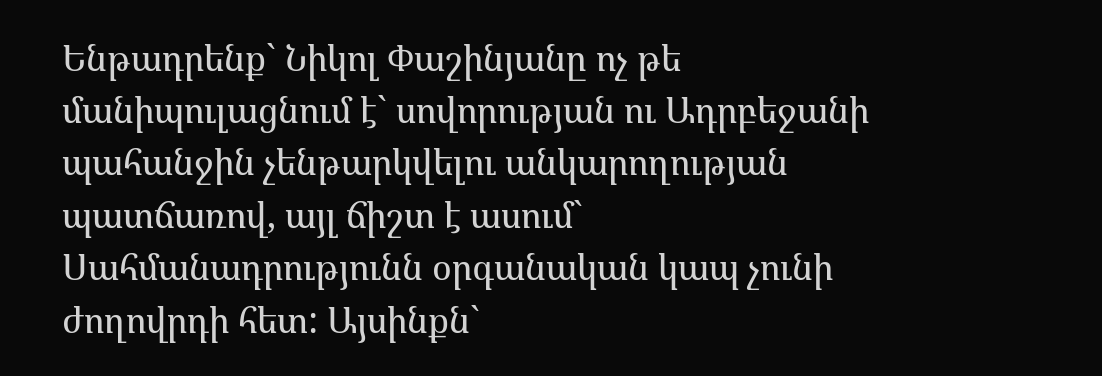Ենթադրենք` Նիկոլ Փաշինյանը ոչ թե մանիպուլացնում է` սովորության ու Ադրբեջանի պահանջին չենթարկվելու անկարողության պատճառով, այլ ճիշտ է ասում` Սահմանադրությունն օրգանական կապ չունի ժողովրդի հետ: Այսինքն`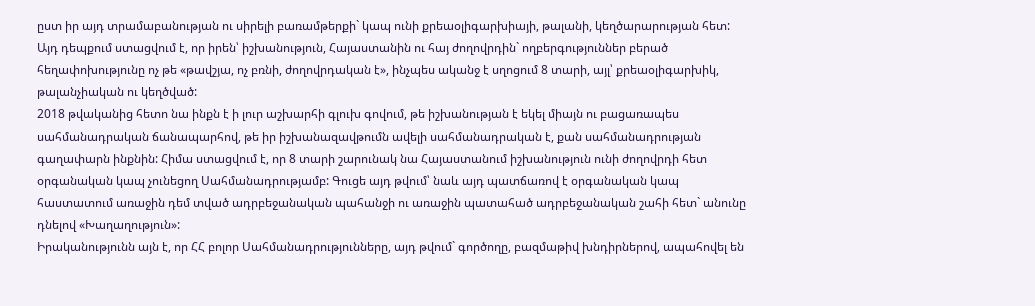ըստ իր այդ տրամաբանության ու սիրելի բառամթերքի` կապ ունի քրեաօլիգարխիայի, թալանի, կեղծարարության հետ: Այդ դեպքում ստացվում է, որ իրեն՝ իշխանություն, Հայաստանին ու հայ ժողովրդին` ողբերգություններ բերած հեղափոխությունը ոչ թե «թավշյա, ոչ բռնի, ժողովրդական է», ինչպես ականջ է սղոցում 8 տարի, այլ՝ քրեաօլիգարխիկ, թալանչիական ու կեղծված:
2018 թվականից հետո նա ինքն է ի լուր աշխարհի գլուխ գովում, թե իշխանության է եկել միայն ու բացառապես սահմանադրական ճանապարհով, թե իր իշխանազավթումն ավելի սահմանադրական է, քան սահմանադրության գաղափարն ինքնին: Հիմա ստացվում է, որ 8 տարի շարունակ նա Հայաստանում իշխանություն ունի ժողովրդի հետ օրգանական կապ չունեցող Սահմանադրությամբ: Գուցե այդ թվում՝ նաև այդ պատճառով է օրգանական կապ հաստատում առաջին դեմ տված ադրբեջանական պահանջի ու առաջին պատահած ադրբեջանական շահի հետ` անունը դնելով «Խաղաղություն»:
Իրականությունն այն է, որ ՀՀ բոլոր Սահմանադրությունները, այդ թվում` գործողը, բազմաթիվ խնդիրներով, ապահովել են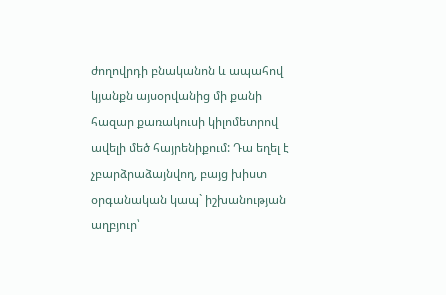ժողովրդի բնականոն և ապահով կյանքն այսօրվանից մի քանի հազար քառակուսի կիլոմետրով ավելի մեծ հայրենիքում: Դա եղել է չբարձրաձայնվող, բայց խիստ օրգանական կապ` իշխանության աղբյուր՝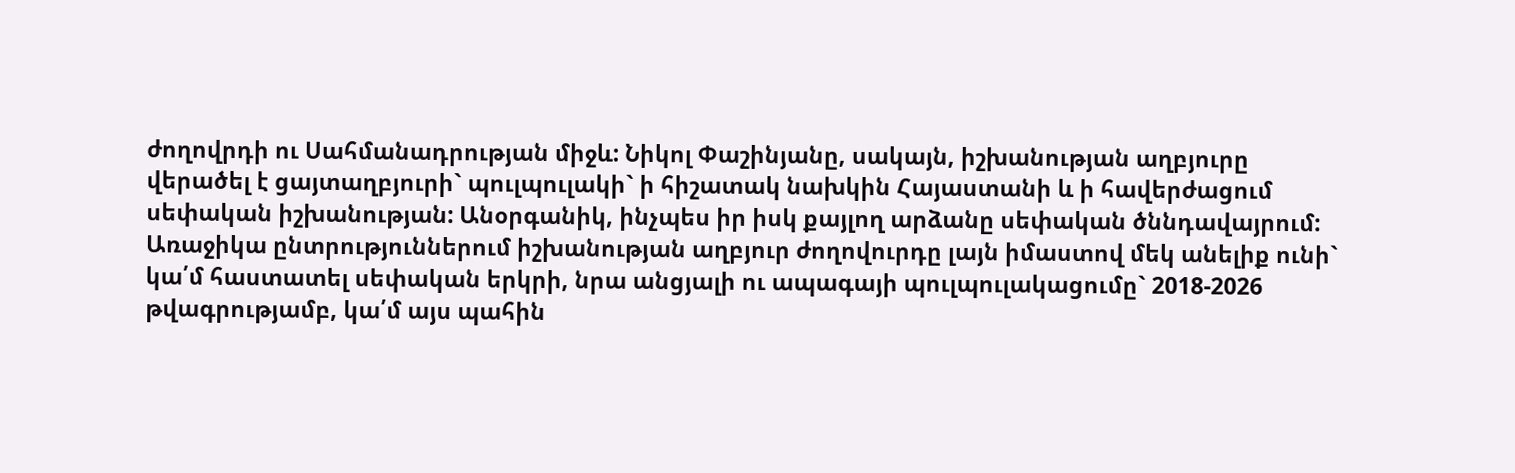ժողովրդի ու Սահմանադրության միջև: Նիկոլ Փաշինյանը, սակայն, իշխանության աղբյուրը վերածել է ցայտաղբյուրի` պուլպուլակի` ի հիշատակ նախկին Հայաստանի և ի հավերժացում սեփական իշխանության: Անօրգանիկ, ինչպես իր իսկ քայլող արձանը սեփական ծննդավայրում:
Առաջիկա ընտրություններում իշխանության աղբյուր ժողովուրդը լայն իմաստով մեկ անելիք ունի` կա՛մ հաստատել սեփական երկրի, նրա անցյալի ու ապագայի պուլպուլակացումը` 2018-2026 թվագրությամբ, կա՛մ այս պահին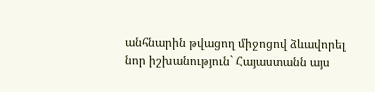անհնարին թվացող միջոցով ձևավորել նոր իշխանություն` Հայաստանն այս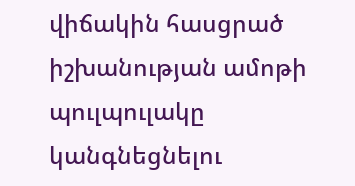վիճակին հասցրած իշխանության ամոթի պուլպուլակը կանգնեցնելու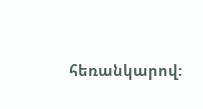հեռանկարով: